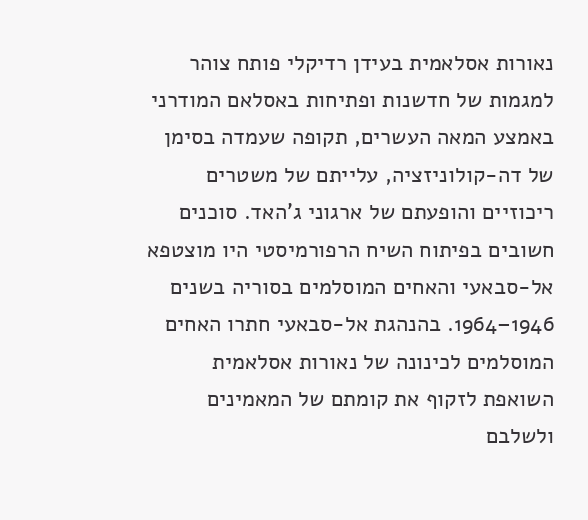נאורות אסלאמית בעידן רדיקלי פותח צוהר למגמות של חדשנות ופתיחות באסלאם המודרני באמצע המאה העשרים, תקופה שעמדה בסימן של דה-קולוניזציה, עלייתם של משטרים ריכוזיים והופעתם של ארגוני ג'האד. סוכנים חשובים בפיתוח השיח הרפורמיסטי היו מוצטפא אל-סבאעי והאחים המוסלמים בסוריה בשנים 1946–1964. בהנהגת אל-סבאעי חתרו האחים המוסלמים לכינונה של נאורות אסלאמית השואפת לזקוף את קומתם של המאמינים ולשלבם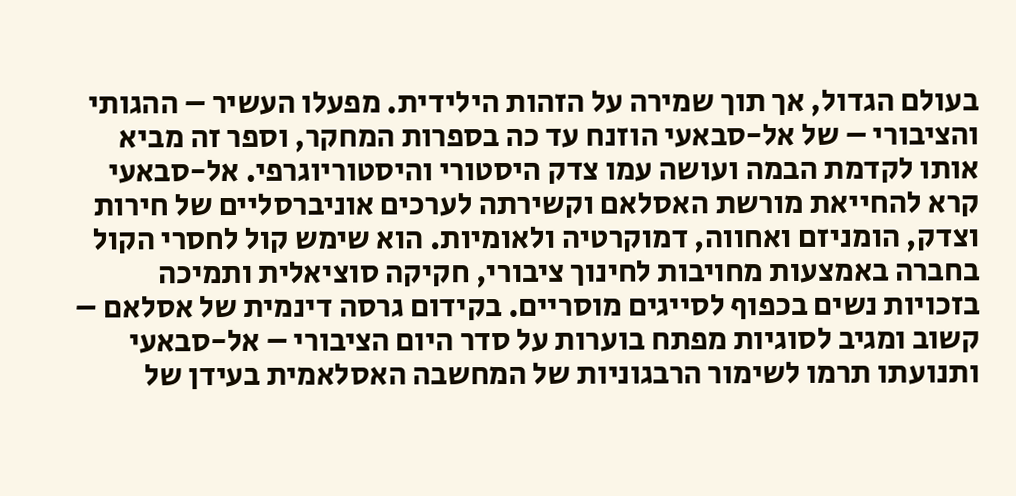בעולם הגדול, אך תוך שמירה על הזהות הילידית. מפעלו העשיר – ההגותי והציבורי – של אל-סבאעי הוזנח עד כה בספרות המחקר, וספר זה מביא אותו לקדמת הבמה ועושה עמו צדק היסטורי והיסטוריוגרפי. אל-סבאעי קרא להחייאת מורשת האסלאם וקשירתה לערכים אוניברסליים של חירות וצדק, הומניזם ואחווה, דמוקרטיה ולאומיות. הוא שימש קול לחסרי הקול בחברה באמצעות מחויבות לחינוך ציבורי, חקיקה סוציאלית ותמיכה בזכויות נשים בכפוף לסייגים מוסריים. בקידום גרסה דינמית של אסלאם – קשוב ומגיב לסוגיות מפתח בוערות על סדר היום הציבורי – אל-סבאעי ותנועתו תרמו לשימור הרבגוניות של המחשבה האסלאמית בעידן של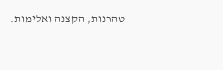טהרנות, הקצנה ואלימות.